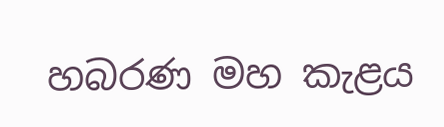හබරණ මහ කැළය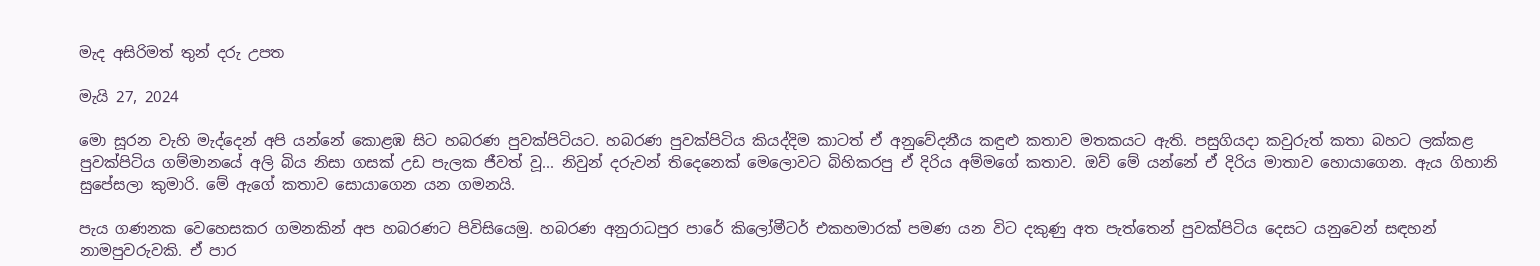මැද අසිරිමත් තුන් දරු උපත

මැයි 27, 2024

මො සූරන වැහි මැද්දෙන් අපි යන්නේ කොළඹ සිට හබරණ පුවක්පිටියට. හබරණ පුවක්පිටිය කියද්දිම කාටත් ඒ අනුවේදනීය කඳුළු කතාව මතකයට ඇති. පසුගියදා කවුරුත් කතා බහට ලක්කළ පුවක්පිටිය ගම්මානයේ අලි බිය නිසා ගසක් උඩ පැලක ජීවත් වූ... නිවුන් දරුවන් තිදෙනෙක් මෙලොවට බිහිකරපු ඒ දිරිය අම්මගේ කතාව. ඔව් මේ යන්නේ ඒ දිරිය මාතාව හොයාගෙන. ඇය ගිහානි සුපේසලා කුමාරි. මේ ඇගේ කතාව සොයාගෙන යන ගමනයි.

පැය ගණනක වෙහෙසකර ගමනකින් අප හබරණට පිවිසියෙමු. හබරණ අනුරාධපුර පාරේ කිලෝමීටර් එකහමාරක් පමණ යන විට දකුණු අත පැත්තෙන් පුවක්පිටිය දෙසට යනුවෙන් සඳහන් නාමපුවරුවකි. ඒ පාර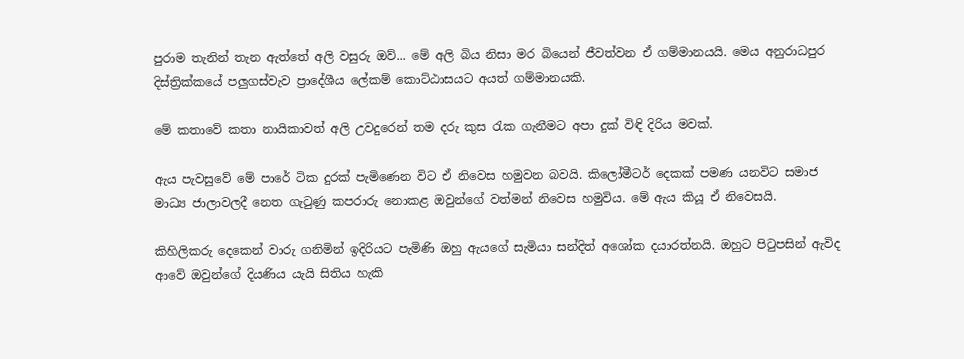පුරාම තැනින් තැන ඇත්තේ අලි වසුරු ඔව්... මේ අලි බිය නිසා මර බියෙන් ජීවත්වන ඒ ගම්මානයයි. මෙය අනුරාධපුර දිස්ත්‍රික්කයේ පලුගස්වැව ප්‍රාදේශීය ලේකම් කොට්ඨාසයට අයත් ගම්මානයකි.

මේ කතාවේ කතා නායිකාවත් අලි උවදුරෙන් තම දරු කුස රැක ගැනීමට අපා දුක් විඳි දිරිය මවක්.

ඇය පැවසුවේ මේ පාරේ ටික දුරක් පැමිණෙන විට ඒ නිවෙස හමුවන බවයි. කිලෝමීටර් දෙකක් පමණ යනවිට සමාජ මාධ්‍ය ජාලාවලදී නෙත ගැටුණු කපරාරු නොකළ ඔවුන්ගේ වත්මන් නිවෙස හමුවිය. මේ ඇය කියූ ඒ නිවෙසයි.

කිහිලිකරු දෙකෙන් වාරු ගනිමින් ඉදිරියට පැමිණි ඔහු ඇයගේ සැමියා සන්දිත් අශෝක දයාරත්නයි. ඔහුට පිටුපසින් ඇවිද ආවේ ඔවුන්ගේ දියණිය යැයි සිතිය හැකි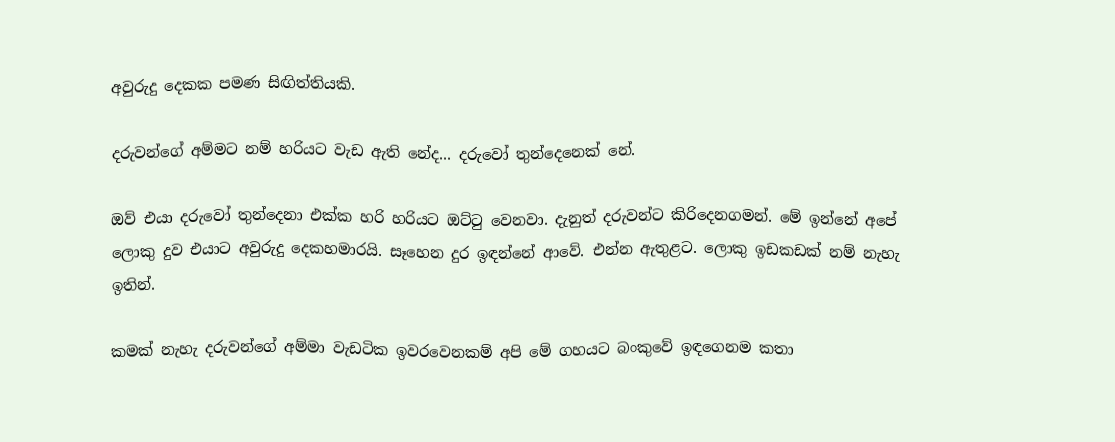අවුරුදු දෙකක පමණ සිඟිත්තියකි.

දරුවන්ගේ අම්මට නම් හරියට වැඩ ඇති නේද... දරුවෝ තුන්දෙනෙක් නේ.

ඔව් එයා දරුවෝ තුන්දෙනා එක්ක හරි හරියට ඔට්ටු වෙනවා. දැනුත් දරුවන්ට කිරිදෙනගමන්. මේ ඉන්නේ අපේ ලොකු දුව එයාට අවුරුදු දෙකහමාරයි. සෑහෙන දුර ඉඳන්නේ ආවේ. එන්න ඇතුළට. ලොකු ඉඩකඩක් නම් නැහැ ඉතින්.

කමක් නැහැ දරුවන්ගේ අම්මා වැඩටික ඉවරවෙනකම් අපි මේ ගහයට බංකුවේ ඉඳගෙනම කතා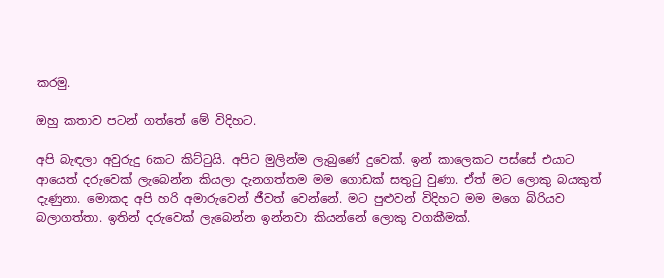කරමු.

ඔහු කතාව පටන් ගත්තේ මේ විදිහට.

අපි බැඳලා අවුරුදු 6කට කිට්ටුයි. අපිට මුලින්ම ලැබුණේ දුවෙක්. ඉන් කාලෙකට පස්සේ එයාට ආයෙත් දරුවෙක් ලැබෙන්න කියලා දැනගත්තම මම ගොඩක් සතුටු වුණා. ඒත් මට ලොකු බයකුත් දැණුනා. මොකද අපි හරි අමාරුවෙන් ජීවත් වෙන්නේ. මට පුළුවන් විදිහට මම මගෙ බිරියව බලාගත්තා. ඉතින් දරුවෙක් ලැබෙන්න ඉන්නවා කියන්නේ ලොකු වගකීමක්.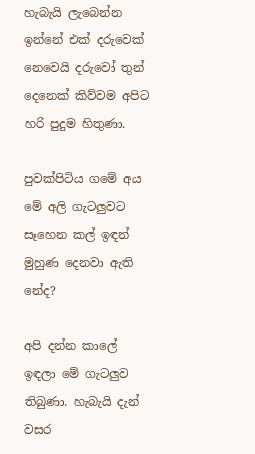හැබැයි ලැබෙන්න ඉන්නේ එක් දරුවෙක් නෙවෙයි දරුවෝ තුන් දෙනෙක් කිව්වම අපිට හරි පුදුම හිතුණා.

පුවක්පිටිය ගමේ අය මේ අලි ගැටලුවට සෑහෙන කල් ඉඳන් මුහුණ දෙනවා ඇති නේද?

අපි දන්න කාලේ ඉඳලා මේ ගැටලුව තිබුණා. හැබැයි දැන් වසර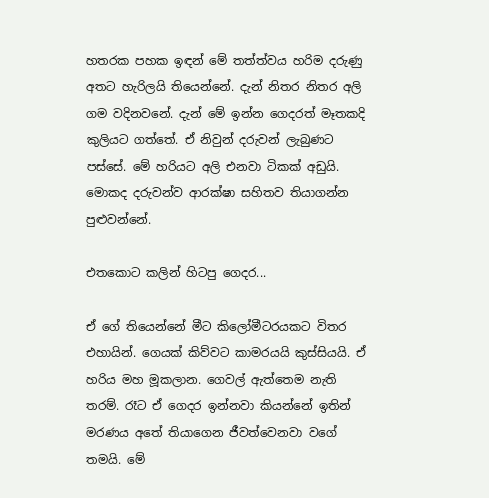හතරක පහක ඉඳන් මේ තත්ත්වය හරිම දරුණු අතට හැරිලයි තියෙන්නේ. දැන් නිතර නිතර අලි ගම වදිනවනේ. දැන් මේ ඉන්න ගෙදරත් මෑතකදි කුලියට ගත්තේ. ඒ නිවුන් දරුවන් ලැබුණට පස්සේ. මේ හරියට අලි එනවා ටිකක් අඩුයි. මොකද දරුවන්ව ආරක්ෂා සහිතව තියාගන්න පුළුවන්නේ.

එතකොට කලින් හිටපු ගෙදර...

ඒ ගේ තියෙන්නේ මීට කිලෝමීටරයකට විතර එහායින්. ගෙයක් කිව්වට කාමරයයි කුස්සියයි. ඒ හරිය මහ මූකලාන. ගෙවල් ඇත්තෙම නැති තරම්. රෑට ඒ ගෙදර ඉන්නවා කියන්නේ ඉතින් මරණය අතේ තියාගෙන ජීවත්වෙනවා වගේ තමයි. මේ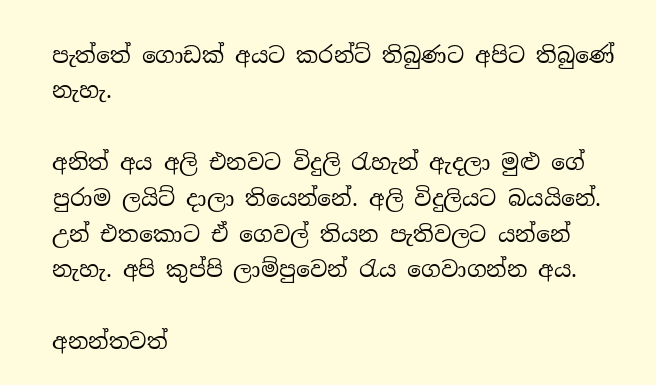පැත්තේ ගොඩක් අයට කරන්ට් තිබුණට අපිට තිබුණේ නැහැ.

අනිත් අය අලි එනවට විදුලි රැහැන් ඇදලා මුළු ගේ පුරාම ලයිට් දාලා තියෙන්නේ. අලි විදුලියට බයයිනේ. උන් එතකොට ඒ ගෙවල් තියන පැතිවලට යන්නේ නැහැ. අපි කුප්පි ලාම්පුවෙන් රැය ගෙවාගන්න අය.

අනන්තවත්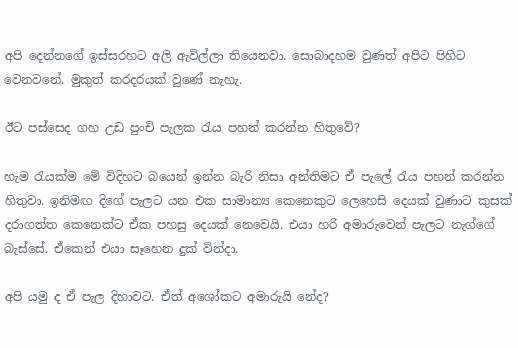අපි දෙන්නගේ ඉස්සරහට අලි ඇවිල්ලා තියෙනවා. සොබාදහම වුණත් අපිට පිහිට වෙනවනේ. මුකුත් කරදරයක් වුණේ නැහැ.

ඊට පස්සෙද ගහ උඩ පුංචි පැලක රැය පහන් කරන්න හිතුවේ?

හැම රැයක්ම මේ විදිහට බයෙන් ඉන්න බැරි නිසා අන්තිමට ඒ පැලේ රැය පහන් කරන්න හිතුවා. ඉනිමඟ දිගේ පැලට යන එක සාමාන්‍ය කෙනෙකුට ලෙහෙසි දෙයක් වුණාට කුසක් දරාගත්ත කෙනෙක්ට ඒක පහසු දෙයක් නෙවෙයි. එයා හරි අමාරුවෙන් පැලට නැග්ගේ බැස්සේ. ඒකෙන් එයා සෑහෙන දුක් වින්දා.

අපි යමු ද ඒ පැල දිහාවට. ඒත් අශෝකට අමාරුයි නේද?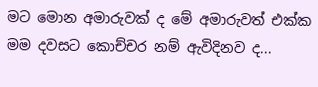මට මොන අමාරුවක් ද මේ අමාරුවත් එක්ක මම දවසට කොච්චර නම් ඇවිදිනව ද...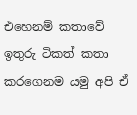එහෙනම් කතාවේ ඉතුරු ටිකත් කතා කරගෙනම යමු අපි ඒ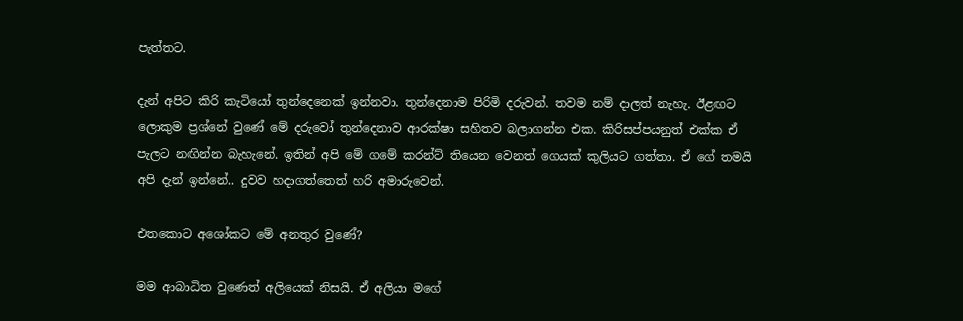පැත්තට.

දැන් අපිට කිරි කැටියෝ තුන්දෙනෙක් ඉන්නවා. තුන්දෙනාම පිරිමි දරුවන්. තවම නම් දාලත් නැහැ. ඊළඟට ලොකුම ප්‍රශ්නේ වුණේ මේ දරුවෝ තුන්දෙනාව ආරක්ෂා සහිතව බලාගන්න එක. කිරිසප්පයනුත් එක්ක ඒ පැලට නඟින්න බැහැනේ. ඉතින් අපි මේ ගමේ කරන්ට් තියෙන වෙනත් ගෙයක් කුලියට ගත්තා. ඒ ගේ තමයි අපි දැන් ඉන්නේ.. දුවව හදාගත්තෙත් හරි අමාරුවෙන්.

එතකොට අශෝකට මේ අනතුර වුණේ?

මම ආබාධිත වුණෙත් අලියෙක් නිසයි. ඒ අලියා මගේ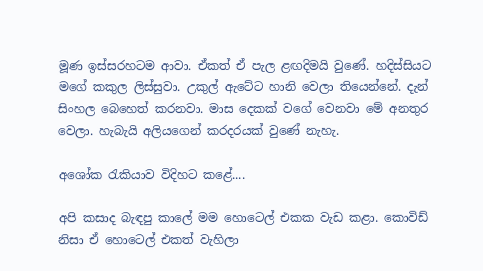මූණ ඉස්සරහටම ආවා. ඒකත් ඒ පැල ළඟදිමයි වුණේ. හදිස්සියට මගේ කකුල ලිස්සුවා. උකුල් ඇටේට හානි වෙලා තියෙන්නේ. දැන් සිංහල බෙහෙත් කරනවා. මාස දෙකක් වගේ වෙනවා මේ අනතුර වෙලා. හැබැයි අලියගෙන් කරදරයක් වුණේ නැහැ.

අශෝක රැකියාව විදිහට කළේ....

අපි කසාද බැඳපු කාලේ මම හොටෙල් එකක වැඩ කළා. කොවිඩ් නිසා ඒ හොටෙල් එකත් වැහිලා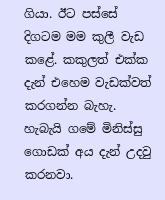ගියා. ඊට පස්සේ දිගටම මම කුලී වැඩ කළේ. කකුලත් එක්ක දැන් එහෙම වැඩක්වත් කරගන්න බැහැ. හැබැයි ගමේ මිනිස්සු ගොඩක් අය දැන් උදවු කරනවා.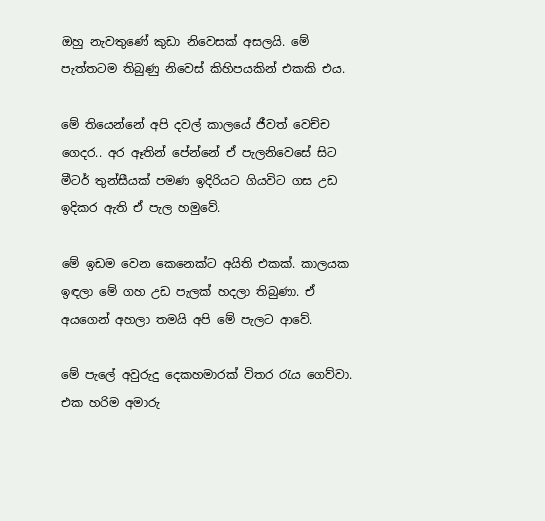ඔහු නැවතුණේ කුඩා නිවෙසක් අසලයි. මේ පැත්තටම තිබුණු නිවෙස් කිහිපයකින් එකකි එය.

මේ තියෙන්නේ අපි දවල් කාලයේ ජීවත් වෙච්ච ගෙදර.. අර ඈතින් පේන්නේ ඒ පැලනිවෙසේ සිට මීටර් තුන්සීයක් පමණ ඉදිරියට ගියවිට ගස උඩ ඉදිකර ඇති ඒ පැල හමුවේ.

මේ ඉඩම වෙන කෙනෙක්ට අයිති එකක්. කාලයක ඉඳලා මේ ගහ උඩ පැලක් හදලා තිබුණා. ඒ අයගෙන් අහලා තමයි අපි මේ පැලට ආවේ.

මේ පැලේ අවුරුදු දෙකහමාරක් විතර රැය ගෙව්වා. එක හරිම අමාරු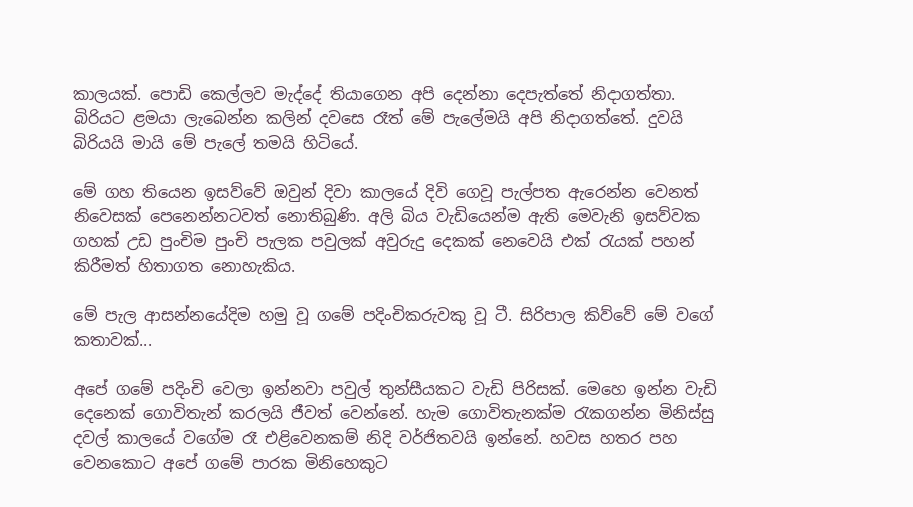කාලයක්. පොඩි කෙල්ලව මැද්දේ තියාගෙන අපි දෙන්නා දෙපැත්තේ නිදාගත්තා. බිරියට ළමයා ලැබෙන්න කලින් දවසෙ රෑත් මේ පැලේමයි අපි නිදාගත්තේ. දුවයි බිරියයි මායි මේ පැලේ තමයි හිටියේ.

මේ ගහ තියෙන ඉසව්වේ ඔවුන් දිවා කාලයේ දිවි ගෙවූ පැල්පත ඇරෙන්න වෙනත් නිවෙසක් පෙනෙන්නටවත් නොතිබුණි. අලි බිය වැඩියෙන්ම ඇති මෙවැනි ඉසව්වක ගහක් උඩ පුංචිම පුංචි පැලක පවුලක් අවුරුදු දෙකක් නෙවෙයි එක් රැයක් පහන් කිරීමත් හිතාගත නොහැකිය.

මේ පැල ආසන්නයේදිම හමු වූ ගමේ පදිංචිකරුවකු වූ ටී. සිරිපාල කිව්වේ මේ වගේ කතාවක්...

අපේ ගමේ පදිංචි වෙලා ඉන්නවා පවුල් තුන්සීයකට වැඩි පිරිසක්. මෙහෙ ඉන්න වැඩි දෙනෙක් ගොවිතැන් කරලයි ජීවත් වෙන්නේ. හැම ගොවිතැනක්ම රැකගන්න මිනිස්සු දවල් කාලයේ වගේම රෑ එළිවෙනකම් නිදි වර්ජිතවයි ඉන්නේ. හවස හතර පහ වෙනකොට අපේ ගමේ පාරක මිනිහෙකුට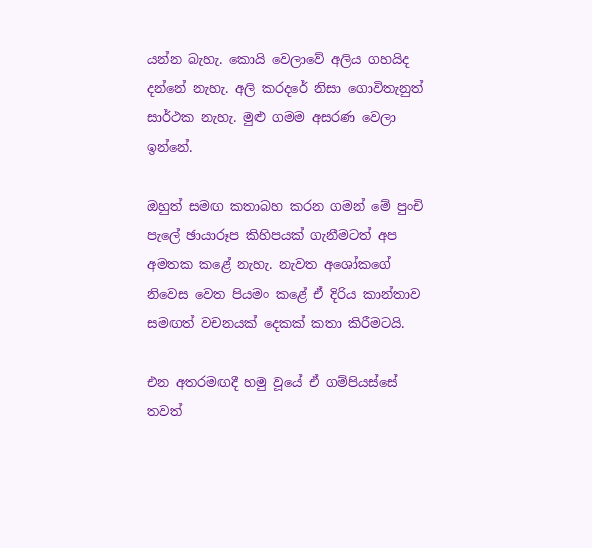යන්න බැහැ. කොයි වෙලාවේ අලිය ගහයිද දන්නේ නැහැ. අලි කරදරේ නිසා ගොවිතැනුත් සාර්ථක නැහැ. මුළු ගමම අසරණ වෙලා ඉන්නේ.

ඔහුත් සමඟ කතාබහ කරන ගමන් මේ පුංචි පැලේ ඡායාරූප කිහිපයක් ගැනීමටත් අප අමතක කළේ නැහැ. නැවත අශෝකගේ නිවෙස වෙත පියමං කළේ ඒ දිරිය කාන්තාව සමඟත් වචනයක් දෙකක් කතා කිරීමටයි.

එන අතරමඟදී හමු වූයේ ඒ ගම්පියස්සේ තවත්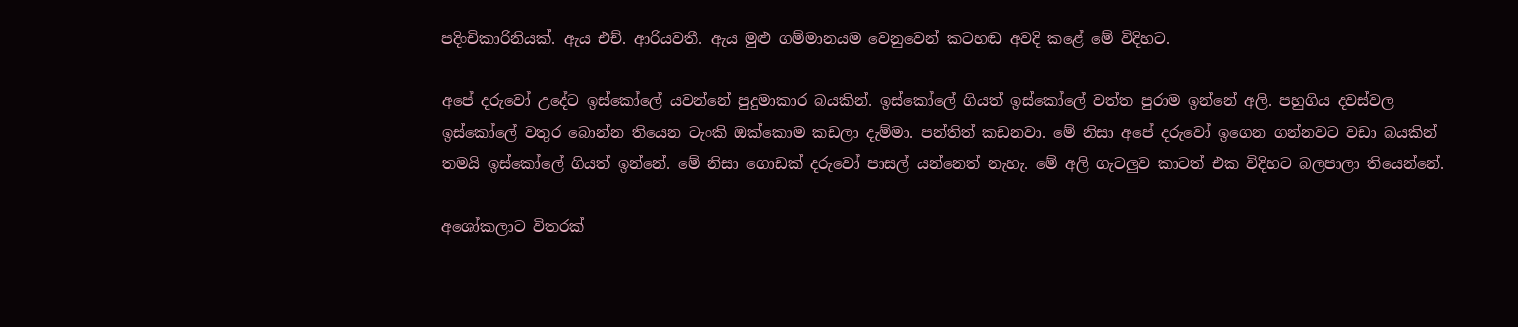පදිංචිකාරිනියක්. ඇය එච්. ආරියවතී. ඇය මුළු ගම්මානයම වෙනුවෙන් කටහඬ අවදි කළේ මේ විදිහට.

අපේ දරුවෝ උදේට ඉස්කෝලේ යවන්නේ පුදුමාකාර බයකින්. ඉස්කෝලේ ගියත් ඉස්කෝලේ වත්ත පුරාම ඉන්නේ අලි. පහුගිය දවස්වල ඉස්කෝලේ වතුර බොන්න තියෙන ටැංකි ඔක්කොම කඩලා දැම්මා. පන්තිත් කඩනවා. මේ නිසා අපේ දරුවෝ ඉගෙන ගන්නවට වඩා බයකින් තමයි ඉස්කෝලේ ගියත් ඉන්නේ. මේ නිසා ගොඩක් දරුවෝ පාසල් යන්නෙත් නැහැ. මේ අලි ගැටලුව කාටත් එක විදිහට බලපාලා තියෙන්නේ.

අශෝකලාට විතරක්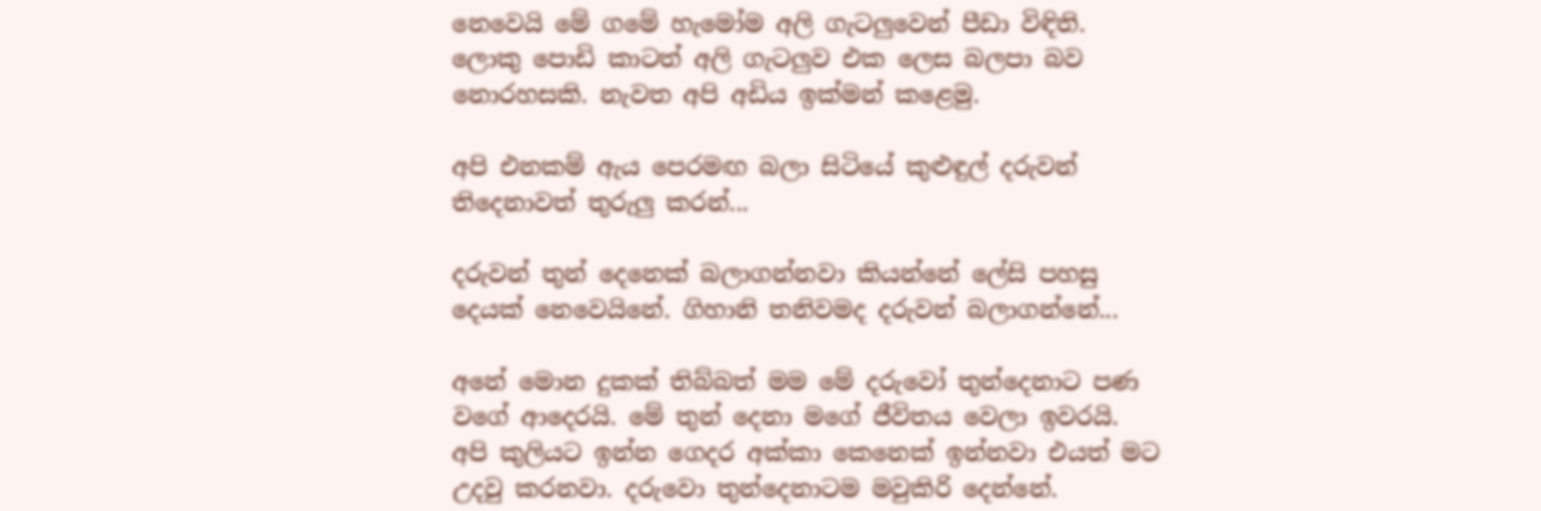නෙවෙයි මේ ගමේ හැමෝම අලි ගැටලුවෙන් පීඩා විඳිති. ලොකු පොඩි කාටත් අලි ගැටලුව එක ලෙස බලපා බව නොරහසකි. නැවත අපි අඩිය ඉක්මන් කළෙමු.

අපි එනකම් ඇය පෙරමඟ බලා සිටියේ කුළුඳුල් දරුවන් තිදෙනාවත් තුරුලු කරන්...

දරුවන් තුන් දෙනෙක් බලාගන්නවා කියන්නේ ලේසි පහසු දෙයක් නෙවෙයිනේ. ගිහානි තනිවමද දරුවන් බලාගන්නේ...

අනේ මොන දුකක් තිබ්බත් මම මේ දරුවෝ තුන්දෙනාට පණ වගේ ආද‍ෙරයි. මේ තුන් දෙනා මගේ ජීවිතය වෙලා ඉවරයි. අපි කුලියට ඉන්න ගෙදර අක්කා කෙනෙක් ඉන්නවා එයත් මට උදවු කරනවා. දරුවො තුන්දෙනාටම මවුකිරි දෙන්නේ.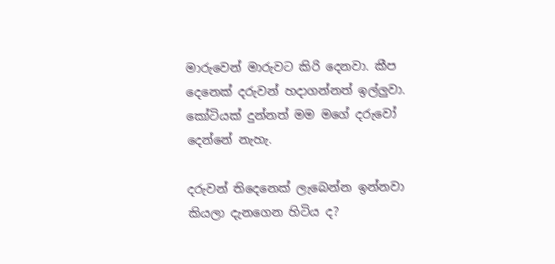මාරුවෙන් මාරුවට කිරි දෙනවා. කීප දෙනෙක් දරුවන් හදාගන්නත් ඉල්ලුවා. කෝටියක් දුන්නත් මම මගේ දරුවෝ දෙන්නේ නැහැ.

දරුවන් තිදෙනෙක් ලැබෙන්න ඉන්නවා කියලා දැනගෙන හිටිය ද?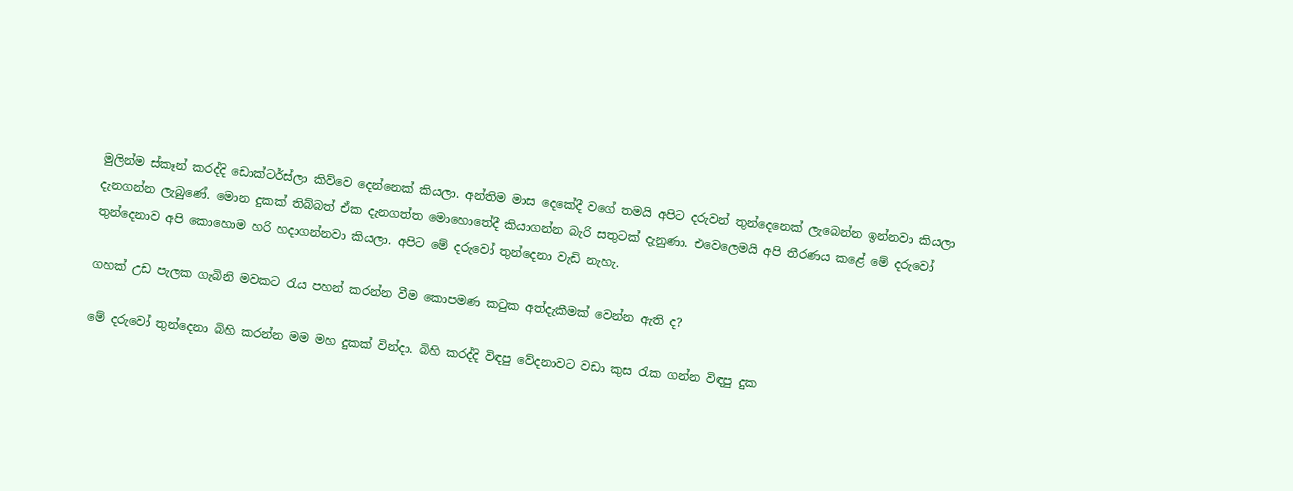මුලින්ම ස්කෑන් කරද්දි ඩොක්ටර්ස්ලා කිව්වෙ දෙන්නෙක් කියලා. අන්තිම මාස දෙකේදී වගේ තමයි අපිට දරුවන් තුන්දෙනෙක් ලැබෙන්න ඉන්නවා කියලා දැනගන්න ලැබුණේ. මොන දුකක් තිබ්බත් ඒක දැනගත්ත මොහොතේදී කියාගන්න බැරි සතුටක් දැනුණා. එවෙලෙමයි අපි තීරණය කළේ මේ දරුවෝ තුන්දෙනාව අපි කොහොම හරි හදාගන්නවා කියලා. අපිට මේ දරුවෝ තුන්දෙනා වැඩි නැහැ.

ගහක් උඩ පැලක ගැබිනි මවකට රැය පහන් කරන්න වීම කොපමණ කටුක අත්දැකීමක් වෙන්න ඇති ද?

මේ දරුවෝ තුන්දෙනා බිහි කරන්න මම මහ දුකක් වින්දා. බිහි කරද්දි විඳපු වේදනාවට වඩා කුස රැක ගන්න විඳපු දුක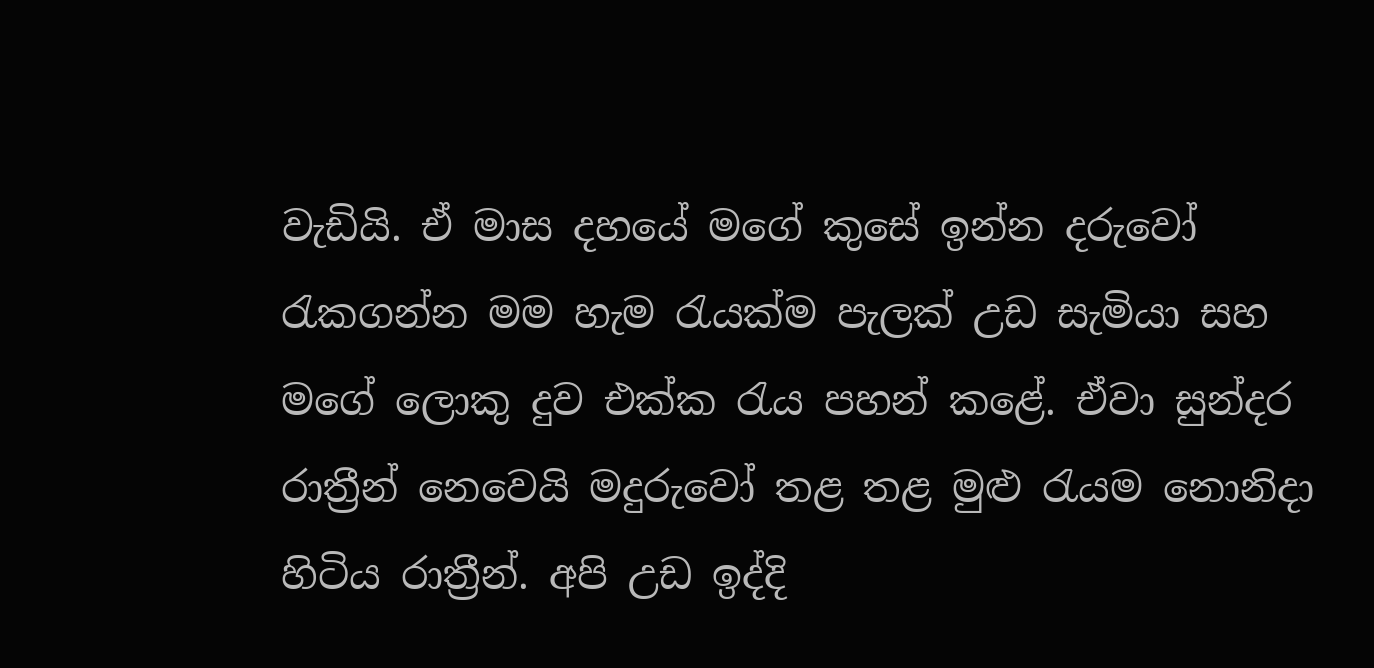වැඩියි. ඒ මාස දහයේ මගේ කුසේ ඉන්න දරුවෝ රැකගන්න මම හැම රැයක්ම පැලක් උඩ සැමියා සහ මගේ ලොකු දුව එක්ක රැය පහන් කළේ. ඒවා සුන්දර රාත්‍රීන් නෙවෙයි මදුරුවෝ තළ තළ මුළු රැයම නොනිදා හිටිය රාත්‍රීන්. අපි උඩ ඉද්දි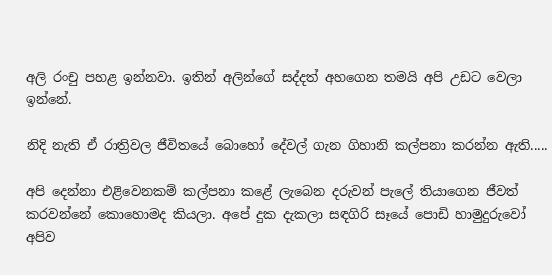අලි රංචු පහළ ඉන්නවා. ඉතින් අලින්ගේ සද්දත් අහගෙන තමයි අපි උඩට වෙලා ඉන්නේ.

නිදි නැති ඒ රාත්‍රිවල ජීවිතයේ බොහෝ දේවල් ගැන ගිහානි කල්පනා කරන්න ඇති.....

අපි දෙන්නා එළිවෙනකම් කල්පනා කළේ ලැබෙන දරුවන් පැලේ තියාගෙන ජීවත් කරවන්නේ කොහොමද කියලා. අපේ දුක දැකලා සඳගිරි සෑයේ පොඩි හාමුදුරුවෝ අපිව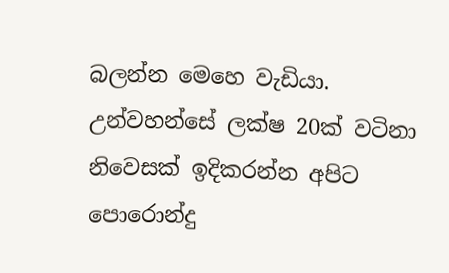බලන්න මෙහෙ වැඩියා. උන්වහන්සේ ලක්ෂ 20ක් වටිනා නිවෙසක් ඉදිකරන්න අපිට පොරොන්දු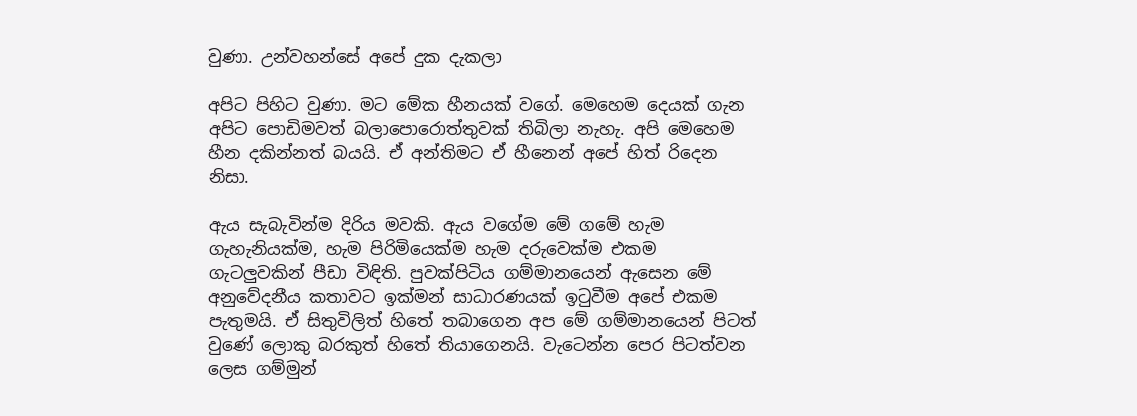වුණා. උන්වහන්සේ අපේ දුක දැකලා

අපිට පිහිට වුණා. මට මේක හීනයක් වගේ. මෙහෙම දෙයක් ගැන අපිට පොඩිමවත් බලාපොරොත්තුවක් තිබිලා නැහැ. අපි මෙහෙම හීන දකින්නත් බයයි. ඒ අන්තිමට ඒ හීනෙන් අපේ හිත් රිදෙන නිසා.

ඇය සැබැවින්ම දිරිය මවකි. ඇය වගේම මේ ගමේ හැම ගැහැනියක්ම, හැම පිරිමියෙක්ම හැම දරුවෙක්ම එකම ගැටලුවකින් පීඩා විඳිති. පුවක්පිටිය ගම්මානයෙන් ඇසෙන මේ අනුවේදනීය කතාවට ඉක්මන් සාධාරණයක් ඉටුවීම අපේ එකම පැතුමයි. ඒ සිතුවිලිත් හිතේ තබාගෙන අප මේ ගම්මානයෙන් පිටත් වුණේ ලොකු බරකුත් හිතේ තියාගෙනයි. වැටෙන්න පෙර පිටත්වන ලෙස ගම්මුන්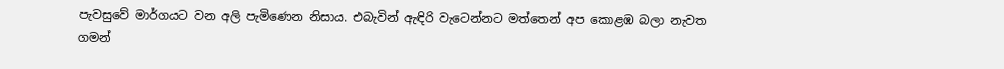පැවසුවේ මාර්ගයට වන අලි පැමිණෙන නිසාය. එබැවින් ඇඳිරි වැටෙන්නට මත්තෙන් අප කොළඹ බලා නැවත ගමන්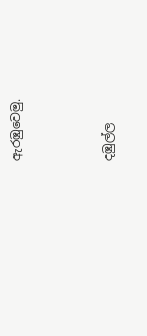ඇරඹුවෙමු.



දඹුල්ල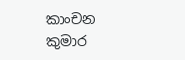කාංචන කුමාර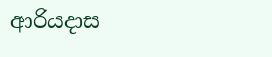ආරියදාස